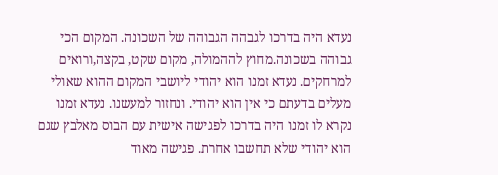נעדא היה בדרכו לגבהה הגבוהה של השכונה. המקום הכי גבוהה בשכונה.מחוץ לההמולה, מקום שקט, בקצה,ורואים למרחקים. נעדא זמנו הוא יהודי ליושבי המקום ההוא שאולי מעלים בדעתם כי אין הוא יהודי. ונחזור למעשנו. נעדא זמנו נקרא לו זמנו היה בדרכו לפגישה אישית עם הבוס מאלבץ שגם הוא יהודי שלא תחשבו אחרת. פגישה מאוד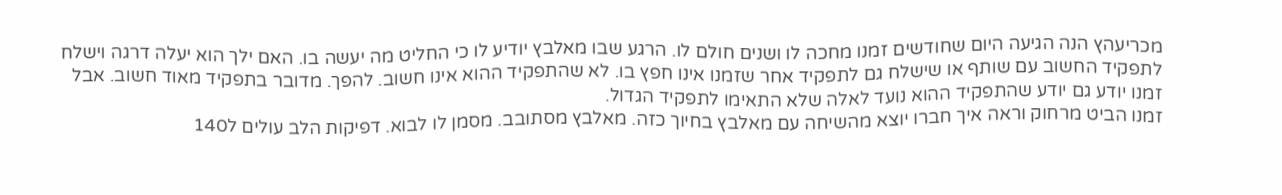מכריעהץ הנה הגיעה היום שחודשים זמנו מחכה לו ושנים חולם לו. הרגע שבו מאלבץ יודיע לו כי החליט מה יעשה בו. האם ילך הוא יעלה דרגה וישלח לתפקיד החשוב עם שותף או שישלח גם לתפקיד אחר שזמנו אינו חפץ בו. לא שהתפקיד ההוא אינו חשוב. להפך. מדובר בתפקיד מאוד חשוב. אבל זמנו יודע גם יודע שהתפקיד ההוא נועד לאלה שלא התאימו לתפקיד הגדול.
זמנו הביט מרחוק וראה איך חברו יוצא מהשיחה עם מאלבץ בחיוך כזה. מאלבץ מסתובב. מסמן לו לבוא. דפיקות הלב עולים ל140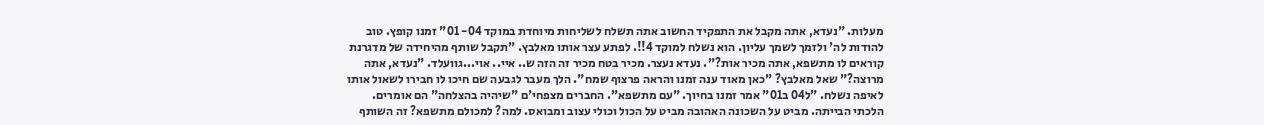מעלות. "נעדא, אתה מקבל את התפקיד החשוב אתה תשלח לשליחות מיוחדת במוקד 04- 01" זמנו קופץ. טוב להודות לה' ולזמך לשמך עליון. הוא נשלח למוקד 4!!. לפתע עצר אותו מאלבץ. "תקבל שותף מהיחידה של מדגרנת קוראים לו מתשפא, אתה מכיר אות?". נעדא נעצר. מכיר בטח מכיר זה הזה ש.. איי.. אוי...גוועלד. "נעדא, אתה מרוצה?" שאל מאלבץ? "כאן מאוד ענה זמנו והראה פרצוף שמח". הלך מעבר לגבעה שם חיכו לו חבירו לשאול אותו לאיפה נשלח. "ל04 ב01" אמר זמנו בחיוך. "עם מתשפא". החברים מצפחי'ם "שיהיה בהצלחה" הם אומרים. הלכתי הבייתה. מביט על השכונה האהובה מביט על הכול וכולי עצוב ומבואס. למה? למכולם מתשפא? זה השותף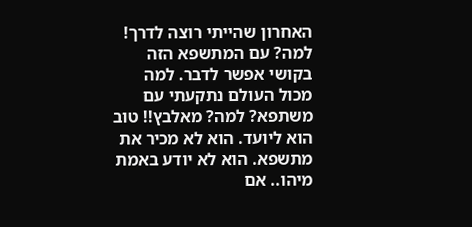האחרון שהייתי רוצה לדרך! למה? עם המתשפא הזה בקושי אפשר לדבר. למה מכול העולם נתקעתי עם משתפא? למה? מאלבץ!! טוב הוא ליועד. הוא לא מכיר את מתשפא. הוא לא יודע באמת מיהו.. אם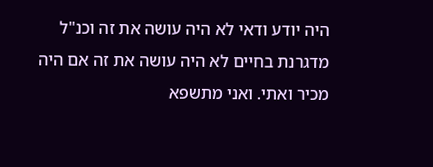היה יודע ודאי לא היה עושה את זה וכנ"ל מדגרנת בחיים לא היה עושה את זה אם היה מכיר ואתי. ואני מתשפא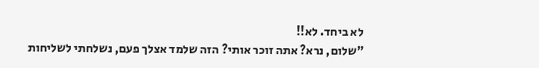לא ביחד. לא!!
"שלום, נרא? אתה זוכר אותי? הזה שלמד אצלך פעם, נשלחתי לשליחות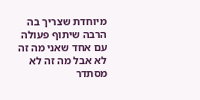מיוחדת שצריך בה הרבה שיתוף פעולה עם אחד שאני מה זה לא אבל מה זה לא מסתדר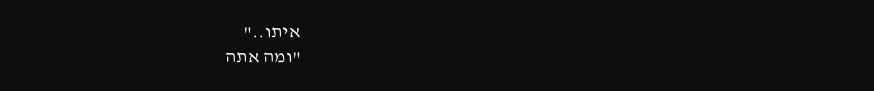איתו.."
"ומה אתה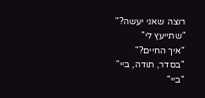רוצה שאני יעשה?"
"שתייעץ לי"
"איך החיים?"
"בסדר, תודה, ביי"
"ביי"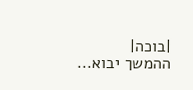|בוכה|
ההמשך יבוא...